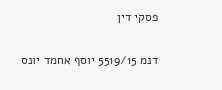פסקי דין

דנמ 5519/15 יוסף אחמד יונס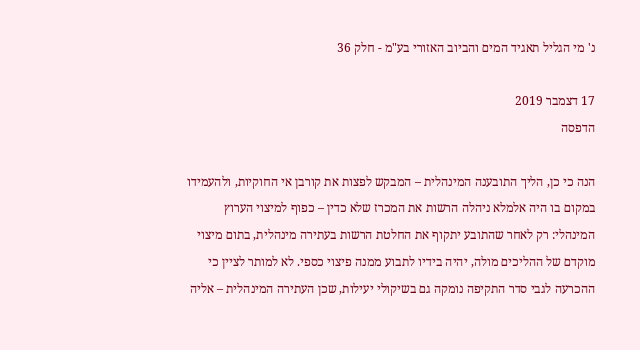נ' מי הגליל תאגיד המים והביוב האזורי בע"מ - חלק 36

17 דצמבר 2019
הדפסה

הנה כי כן, הליך התובענה המינהלית – המבקש לפצות את קורבן אי החוקיות, ולהעמידו במקום בו היה אלמלא ניהלה הרשות את המכרז שלא כדין – כפוף למיצוי הערוץ המינהלי: רק לאחר שהתובע יתקוף את החלטת הרשות בעתירה מינהלית, בתום מיצוי מוקדם של ההליכים מולה, יהיה בידיו לתבוע ממנה פיצוי כספי. לא למותר לציין כי ההכרעה לגבי סדר התקיפה נומקה גם בשיקולי יעילות, שכן העתירה המינהלית – אליה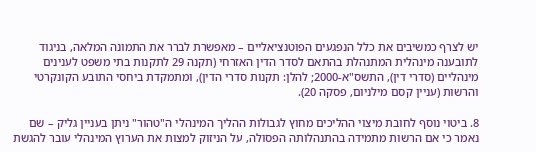יש לצרף כמשיבים את כלל הנפגעים הפוטנציאליים – מאפשרת לברר את התמונה המלאה, בניגוד לתובענה מינהלית המתנהלת בהתאם לסדר הדין האזרחי (תקנה 29 לתקנות בתי משפט לענינים מינהליים (סדרי דין), התשס"א-2000; להלן: תקנות סדרי הדין), ומתמקדת ביחסי התובע הקונקרטי והרשות (עניין קסם מילניום, פסקה 20).

8. ביטוי נוסף לחובת מיצוי ההליכים מחוץ לגבולות ההליך המינהלי ה"טהור" ניתן בעניין גליק – שם נאמר כי אם הרשות מתמידה בהתנהלותה הפסולה, על הניזוק למצות את הערוץ המינהלי עובר להגשת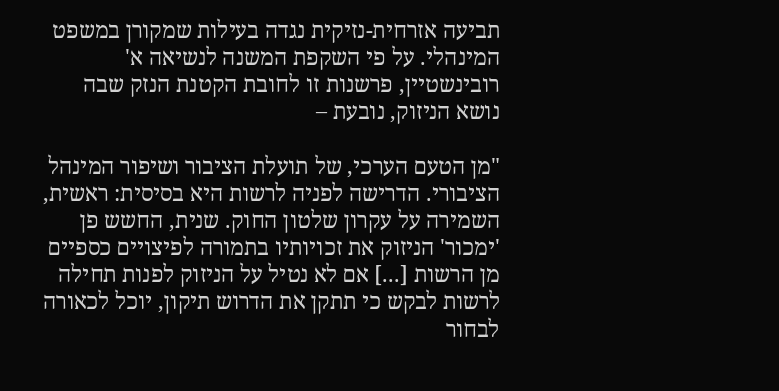תביעה אזרחית-נזיקית נגדה בעילות שמקורן במשפט המינהלי. על פי השקפת המשנה לנשיאה א' רובינשטיין, פרשנות זו לחובת הקטנת הנזק שבה נושא הניזוק, נובעת –

"מן הטעם הערכי, של תועלת הציבור ושיפור המינהל הציבורי. הדרישה לפניה לרשות היא בסיסית: ראשית, השמירה על עקרון שלטון החוק. שנית, החשש פן 'ימכור' הניזוק את זכויותיו בתמורה לפיצויים כספיים מן הרשות [...] אם לא נטיל על הניזוק לפנות תחילה לרשות לבקש כי תתקן את הדרוש תיקון, יוכל לכאורה לבחור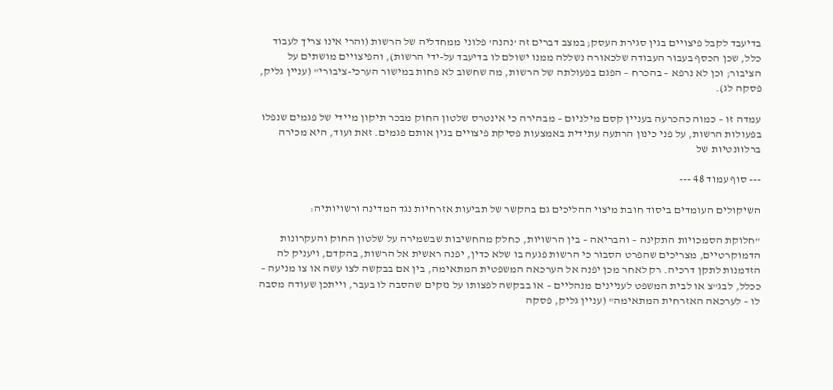בדיעבד לקבל פיצויים בגין סגירת העסק; במצב דברים זה 'נהנה' פלוני ממחדליה של הרשות (והרי אינו צריך לעבוד כלל, שכן הכסף בעבור העבודה שלכאורה נשללה ממנו ישולם לו בדיעבד על-ידי הרשות), והפיצויים מושתים על הציבור; וכן לא נרפא – בהכרח – הפגם בפעולתה של הרשות, מה שחשוב לא פחות במישור הערכי-ציבורי" (עניין גליק, פסקה לג).

עמדה זו – כמוה כהכרעה בעניין קסם מילניום – מבהירה כי אינטרס שלטון החוק מבכר תיקון מיידי של פגמים שנפלו בפעולות הרשות, על פני כינון הרתעה עתידית באמצעות פסיקת פיצויים בגין אותם פגמים. זאת ועוד, היא מכירה ברלוונטיות של

--- סוף עמוד 48 ---

השיקולים העומדים ביסוד חובת מיצוי ההליכים גם בהקשר של תביעות אזרחיות נגד המדינה ורשויותיה:

"חלוקת הסמכויות התקינה – והבריאה – בין הרשויות, כחלק מהחשיבות שבשמירה על שלטון החוק והעקרונות הדמוקרטיים, מצריכים שהפרט הסבור כי הרשות פגעה בו שלא כדין, יפנה ראשית אל הרשות, בהקדם, ויעניק לה הזדמנות לתקן דרכיה. רק לאחר מכן יפנה אל הערכאה המשפטית המתאימה, בין אם בבקשה לצו עשה או צו מניעה – ככלל, לבג"צ או לבית המשפט לעניינים מנהליים – או בבקשה לפצותו על נזקים שהסבה לו בעבר, וייתכן שעודה מסבה לו – לערכאה האזרחית המתאימה" (עניין גליק, פסקה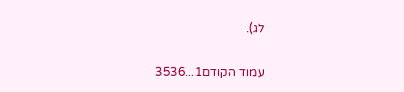לג).

עמוד הקודם1...3536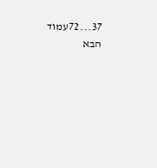37...72עמוד הבא